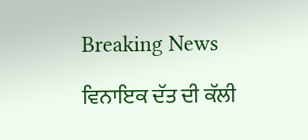Breaking News

ਵਿਨਾਇਕ ਦੱਤ ਦੀ ਕੱਲੀ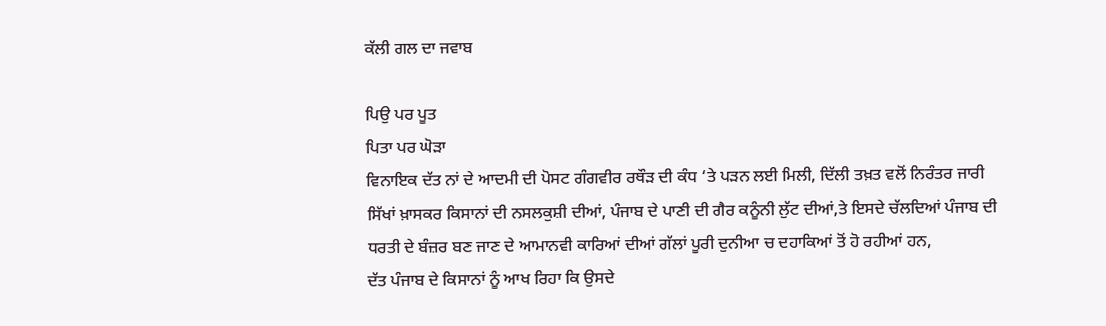ਕੱਲੀ ਗਲ ਦਾ ਜਵਾਬ

ਪਿਉ ਪਰ ਪੂਤ
ਪਿਤਾ ਪਰ ਘੋੜਾ
ਵਿਨਾਇਕ ਦੱਤ ਨਾਂ ਦੇ ਆਦਮੀ ਦੀ ਪੋਸਟ ਗੰਗਵੀਰ ਰਥੌੜ ਦੀ ਕੰਧ ‘ਤੇ ਪੜਨ ਲਈ ਮਿਲੀ, ਦਿੱਲੀ ਤਖ਼ਤ ਵਲੋਂ ਨਿਰੰਤਰ ਜਾਰੀ ਸਿੱਖਾਂ ਖ਼ਾਸਕਰ ਕਿਸਾਨਾਂ ਦੀ ਨਸਲਕੁਸ਼ੀ ਦੀਆਂ, ਪੰਜਾਬ ਦੇ ਪਾਣੀ ਦੀ ਗੈਰ ਕਨੂੰਨੀ ਲੁੱਟ ਦੀਆਂ,ਤੇ ਇਸਦੇ ਚੱਲਦਿਆਂ ਪੰਜਾਬ ਦੀ ਧਰਤੀ ਦੇ ਬੰਜ਼ਰ ਬਣ ਜਾਣ ਦੇ ਆਮਾਨਵੀ ਕਾਰਿਆਂ ਦੀਆਂ ਗੱਲਾਂ ਪੂਰੀ ਦੁਨੀਆ ਚ ਦਹਾਕਿਆਂ ਤੋਂ ਹੋ ਰਹੀਆਂ ਹਨ,
ਦੱਤ ਪੰਜਾਬ ਦੇ ਕਿਸਾਨਾਂ ਨੂੰ ਆਖ ਰਿਹਾ ਕਿ ਉਸਦੇ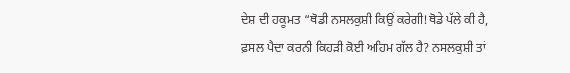ਦੇਸ਼ ਦੀ ਹਕੂਮਤ “ਥੋਡੀ ਨਸਲਕੁਸ਼ੀ ਕਿਉਂ ਕਰੇਗੀ!ਥੋਡੇ ਪੱਲੇ ਕੀ ਹੈ, ਫ਼ਸਲ ਪੈਦਾ ਕਰਨੀ ਕਿਹੜੀ ਕੋਈ ਅਹਿਮ ਗੱਲ ਹੈ? ਨਸਲਕੁਸ਼ੀ ਤਾਂ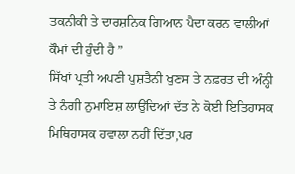ਤਕਨੀਕੀ ਤੇ ਦਾਰਸ਼ਨਿਕ ਗਿਆਨ ਪੈਦਾ ਕਰਨ ਵਾਲੀਆਂ ਕੌਮਾਂ ਦੀ ਹੁੰਦੀ ਹੈ ”
ਸਿੱਖਾਂ ਪ੍ਰਤੀ ਅਪਣੀ ਪੁਸ਼ਤੈਨੀ ਖੁਣਸ ਤੇ ਨਫ਼ਰਤ ਦੀ ਅੰਨ੍ਹੀ ਤੇ ਨੰਗੀ ਨੁਮਾਇਸ਼ ਲਾਉਂਦਿਆਂ ਦੱਤ ਨੇ ਕੋਈ ਇਤਿਹਾਸਕ ਮਿਥਿਹਾਸਕ ਹਵਾਲਾ ਨਹੀਂ ਦਿੱਤਾ,ਪਰ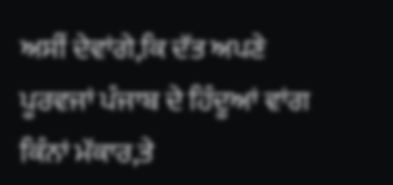ਅਸੀਂ ਦੇਵਾਂਗੇ,ਕਿ ਦੱਤ ਅਪਣੇ ਪੂਰਵਜਾਂ ਪੰਜਾਬ ਦੇ ਹਿੰਦੂਆਂ ਵਾਂਗ ਕਿੰਨਾਂ ਮੱਕਾਰ,ਤੇ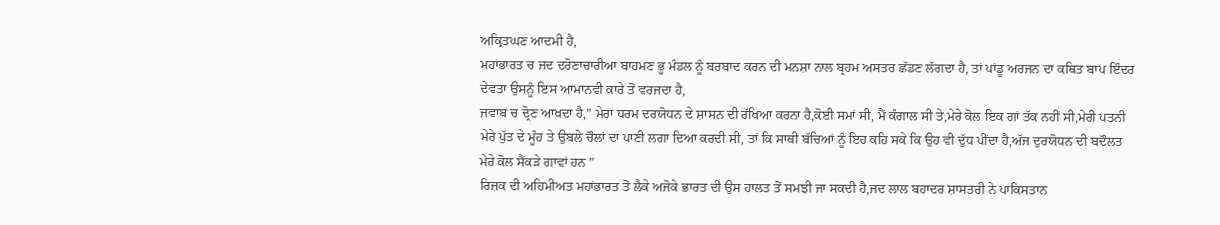ਅਕ੍ਰਿਤਘਣ ਆਦਮੀ ਹੈ,
ਮਹਾਂਭਾਰਤ ਚ ਜਦ ਦਰੋਣਾਚਾਰੀਆ ਬਾਹਮਣ ਭੂ ਮੰਡਲ ਨੂੰ ਬਰਬਾਦ ਕਰਨ ਦੀ ਮਨਸ਼ਾ ਨਾਲ ਬ੍ਰਹਮ ਅਸਤਰ ਛੱਡਣ ਲੱਗਦਾ ਹੈ, ਤਾਂ ਪਾਂਡੂ ਅਰਜਨ ਦਾ ਕਥਿਤ ਬਾਪ ਇੰਦਰ ਦੇਵਤਾ ਉਸਨੂੰ ਇਸ ਆਮਾਨਵੀ ਕਾਰੇ ਤੋਂ ਵਰਜਦਾ ਹੈ,
ਜਵਾਬ ਚ ਦ੍ਰੋਣ ਆਖਦਾ ਹੈ,” ਮੇਰਾ ਧਰਮ ਦਰਯੋਧਨ ਦੇ ਸ਼ਾਸਨ ਦੀ ਰੱਖਿਆ ਕਰਨਾ ਹੈ,ਕੋਈ ਸਮਾਂ ਸੀ, ਮੈਂ ਕੰਗਾਲ ਸੀ ਤੇ,ਮੇਰੇ ਕੋਲ ਇਕ ਗਾਂ ਤੱਕ ਨਹੀਂ ਸੀ,ਮੇਰੀ ਪਤਨੀ ਮੇਰੇ ਪੁੱਤ ਦੇ ਮੂੰਹ ਤੇ ਉਬਲੇ ਚੌਲਾਂ ਦਾ ਪਾਣੀ ਲਗਾ ਦਿਆ ਕਰਦੀ ਸੀ, ਤਾਂ ਕਿ ਸਾਥੀ ਬੱਚਿਆਂ ਨੂੰ ਇਹ ਕਹਿ ਸਕੇ ਕਿ ਉਹ ਵੀ ਦੁੱਧ ਪੀਂਦਾ ਹੈ,ਅੱਜ ਦੁਰਯੋਧਨ ਦੀ ਬਦੌਲਤ ਮੇਰੇ ਕੋਲ ਸੈਂਕੜੇ ਗਾਵਾਂ ਹਨ ”
ਰਿਜ਼ਕ ਦੀ ਅਹਿਮੀਅਤ ਮਹਾਂਭਾਰਤ ਤੋਂ ਲੈਕੇ ਅਜੋਕੇ ਭਾਰਤ ਦੀ ਉਸ ਹਾਲਤ ਤੋਂ ਸਮਝੀ ਜਾ ਸਕਦੀ ਹੈ,ਜਦ ਲਾਲ ਬਹਾਦਰ ਸ਼ਾਸਤਰੀ ਨੇ ਪਾਕਿਸਤਾਨ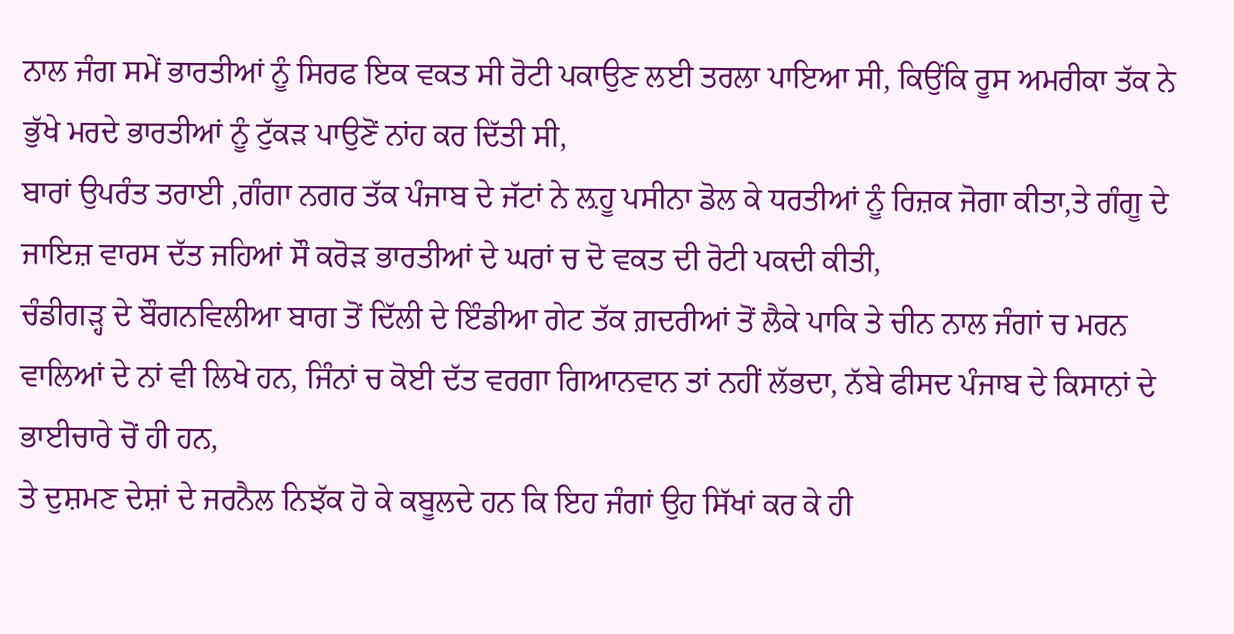ਨਾਲ ਜੰਗ ਸਮੇਂ ਭਾਰਤੀਆਂ ਨੂੰ ਸਿਰਫ ਇਕ ਵਕਤ ਸੀ ਰੋਟੀ ਪਕਾਉਣ ਲਈ ਤਰਲਾ ਪਾਇਆ ਸੀ, ਕਿਉਂਕਿ ਰੂਸ ਅਮਰੀਕਾ ਤੱਕ ਨੇ ਭੁੱਖੇ ਮਰਦੇ ਭਾਰਤੀਆਂ ਨੂੰ ਟੁੱਕੜ ਪਾਉਣੋਂ ਨਾਂਹ ਕਰ ਦਿੱਤੀ ਸੀ,
ਬਾਰਾਂ ਉਪਰੰਤ ਤਰਾਈ ,ਗੰਗਾ ਨਗਰ ਤੱਕ ਪੰਜਾਬ ਦੇ ਜੱਟਾਂ ਨੇ ਲ਼ਹੂ ਪਸੀਨਾ ਡੋਲ ਕੇ ਧਰਤੀਆਂ ਨੂੰ ਰਿਜ਼ਕ ਜੋਗਾ ਕੀਤਾ,ਤੇ ਗੰਗੂ ਦੇ ਜਾਇਜ਼ ਵਾਰਸ ਦੱਤ ਜਹਿਆਂ ਸੌ ਕਰੋੜ ਭਾਰਤੀਆਂ ਦੇ ਘਰਾਂ ਚ ਦੋ ਵਕਤ ਦੀ ਰੋਟੀ ਪਕਦੀ ਕੀਤੀ,
ਚੰਡੀਗੜ੍ਹ ਦੇ ਬੌਗਨਵਿਲੀਆ ਬਾਗ ਤੋਂ ਦਿੱਲੀ ਦੇ ਇੰਡੀਆ ਗੇਟ ਤੱਕ ਗ਼ਦਰੀਆਂ ਤੋਂ ਲੈਕੇ ਪਾਕਿ ਤੇ ਚੀਨ ਨਾਲ ਜੰਗਾਂ ਚ ਮਰਨ ਵਾਲਿਆਂ ਦੇ ਨਾਂ ਵੀ ਲਿਖੇ ਹਨ, ਜਿੰਨਾਂ ਚ ਕੋਈ ਦੱਤ ਵਰਗਾ ਗਿਆਨਵਾਨ ਤਾਂ ਨਹੀਂ ਲੱਭਦਾ, ਨੱਬੇ ਫੀਸਦ ਪੰਜਾਬ ਦੇ ਕਿਸਾਨਾਂ ਦੇ ਭਾਈਚਾਰੇ ਚੋਂ ਹੀ ਹਨ,
ਤੇ ਦੁਸ਼ਮਣ ਦੇਸ਼ਾਂ ਦੇ ਜਰਨੈਲ ਨਿਝੱਕ ਹੋ ਕੇ ਕਬੂਲਦੇ ਹਨ ਕਿ ਇਹ ਜੰਗਾਂ ਉਹ ਸਿੱਖਾਂ ਕਰ ਕੇ ਹੀ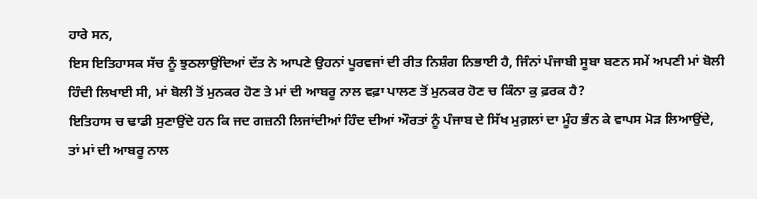ਹਾਰੇ ਸਨ,
ਇਸ ਇਤਿਹਾਸਕ ਸੱਚ ਨੂੰ ਝੁਠਲਾਉਂਦਿਆਂ ਦੱਤ ਨੇ ਆਪਣੇ ਉਹਨਾਂ ਪੂਰਵਜਾਂ ਦੀ ਰੀਤ ਨਿਸ਼ੰਗ ਨਿਭਾਈ ਹੈ, ਜਿੰਨਾਂ ਪੰਜਾਬੀ ਸੂਬਾ ਬਣਨ ਸਮੇਂ ਅਪਣੀ ਮਾਂ ਬੋਲੀ ਹਿੰਦੀ ਲਿਖਾਈ ਸੀ, ਮਾਂ ਬੋਲੀ ਤੋਂ ਮੁਨਕਰ ਹੋਣ ਤੇ ਮਾਂ ਦੀ ਆਬਰੂ ਨਾਲ ਵਫ਼ਾ ਪਾਲਣ ਤੋਂ ਮੁਨਕਰ ਹੋਣ ਚ ਕਿੰਨਾ ਕੁ ਫ਼ਰਕ ਹੈ?
ਇਤਿਹਾਸ ਚ ਢਾਡੀ ਸੁਣਾਉਂਦੇ ਹਨ ਕਿ ਜਦ ਗਜ਼ਨੀ ਲਿਜਾਂਦੀਆਂ ਹਿੰਦ ਦੀਆਂ ਔਰਤਾਂ ਨੂੰ ਪੰਜਾਬ ਦੇ ਸਿੱਖ ਮੁਗ਼ਲਾਂ ਦਾ ਮੂੰਹ ਭੰਨ ਕੇ ਵਾਪਸ ਮੋੜ ਲਿਆਉਂਦੇ,
ਤਾਂ ਮਾਂ ਦੀ ਆਬਰੂ ਨਾਲ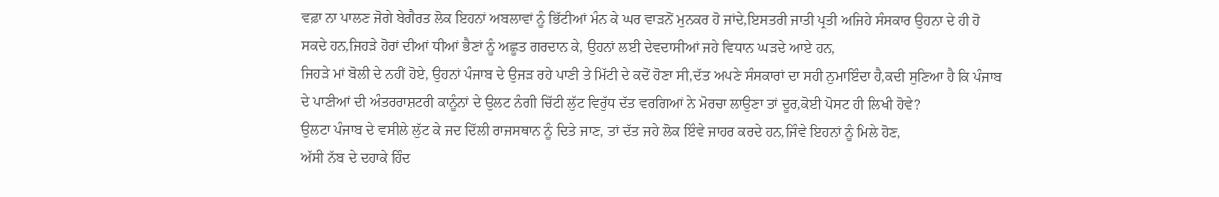ਵਫ਼ਾ ਨਾ ਪਾਲਣ ਜੋਗੇ ਬੇਗੈਰਤ ਲੋਕ ਇਹਨਾਂ ਅਬਲਾਵਾਂ ਨੂੰ ਭਿੱਟੀਆਂ ਮੰਨ ਕੇ ਘਰ ਵਾੜਨੋਂ ਮੁਨਕਰ ਹੋ ਜਾਂਦੇ,ਇਸਤਰੀ ਜਾਤੀ ਪ੍ਰਤੀ ਅਜਿਹੇ ਸੰਸਕਾਰ ਉਹਨਾ ਦੇ ਹੀ ਹੋ ਸਕਦੇ ਹਨ,ਜਿਹੜੇ ਹੋਰਾਂ ਦੀਆਂ ਧੀਆਂ ਭੈਣਾਂ ਨੂੰ ਅਛੂਤ ਗਰਦਾਨ ਕੇ, ਉਹਨਾਂ ਲਈ ਦੇਵਦਾਸੀਆਂ ਜਹੇ ਵਿਧਾਨ ਘੜਦੇ ਆਏ ਹਨ,
ਜਿਹੜੇ ਮਾਂ ਬੋਲੀ ਦੇ ਨਹੀਂ ਹੋਏ, ਉਹਨਾਂ ਪੰਜਾਬ ਦੇ ਉਜੜ ਰਹੇ ਪਾਣੀ ਤੇ ਮਿੱਟੀ ਦੇ ਕਦੋਂ ਹੋਣਾ ਸੀ,ਦੱਤ ਅਪਣੇ ਸੰਸਕਾਰਾਂ ਦਾ ਸਹੀ ਨੁਮਾਇੰਦਾ ਹੈ,ਕਦੀ ਸੁਣਿਆ ਹੈ ਕਿ ਪੰਜਾਬ ਦੇ ਪਾਣੀਆਂ ਦੀ ਅੰਤਰਰਾਸ਼ਟਰੀ ਕਾਨੂੰਨਾਂ ਦੇ ਉਲਟ ਨੰਗੀ ਚਿੱਟੀ ਲੁੱਟ ਵਿਰੁੱਧ ਦੱਤ ਵਰਗਿਆਂ ਨੇ ਮੋਰਚਾ ਲਾਉਣਾ ਤਾਂ ਦੂਰ,ਕੋਈ ਪੋਸਟ ਹੀ ਲਿਖੀ ਹੋਵੇ?
ਉਲਟਾ ਪੰਜਾਬ ਦੇ ਵਸੀਲੇ ਲੁੱਟ ਕੇ ਜਦ ਦਿੱਲੀ ਰਾਜਸਥਾਨ ਨੂੰ ਦਿਤੇ ਜਾਣ, ਤਾਂ ਦੱਤ ਜਹੇ ਲੋਕ ਇੰਵੇ ਜਾਹਰ ਕਰਦੇ ਹਨ,ਜਿੰਵੇ ਇਹਨਾਂ ਨੂੰ ਮਿਲੇ ਹੋਣ,
ਅੱਸੀ ਨੱਬ ਦੇ ਦਹਾਕੇ ਹਿੰਦ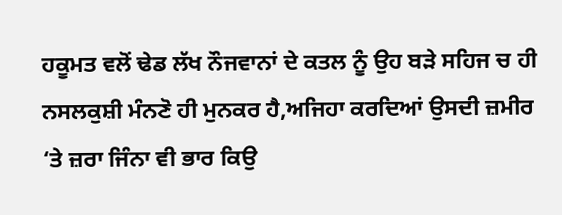ਹਕੂਮਤ ਵਲੋਂ ਢੇਡ ਲੱਖ ਨੌਜਵਾਨਾਂ ਦੇ ਕਤਲ ਨੂੰ ਉਹ ਬੜੇ ਸਹਿਜ ਚ ਹੀ ਨਸਲਕੁਸ਼ੀ ਮੰਨਣੋ ਹੀ ਮੁਨਕਰ ਹੈ,ਅਜਿਹਾ ਕਰਦਿਆਂ ਉਸਦੀ ਜ਼ਮੀਰ ‘ਤੇ ਜ਼ਰਾ ਜਿੰਨਾ ਵੀ ਭਾਰ ਕਿਉ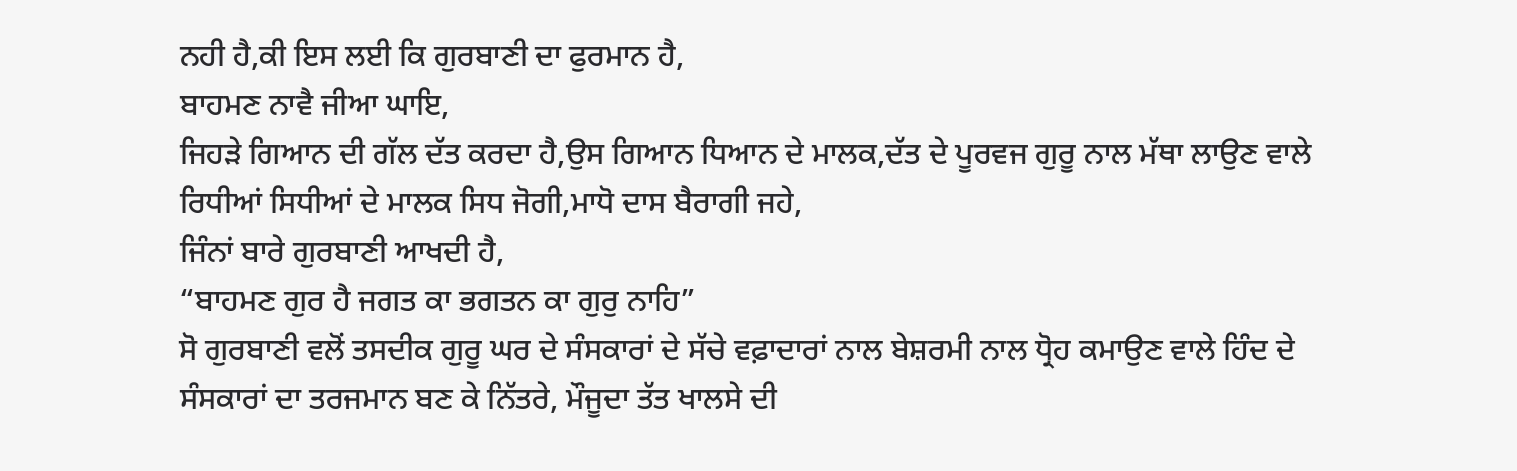ਨਹੀ ਹੈ,ਕੀ ਇਸ ਲਈ ਕਿ ਗੁਰਬਾਣੀ ਦਾ ਫੁਰਮਾਨ ਹੈ,
ਬਾਹਮਣ ਨਾਵੈ ਜੀਆ ਘਾਇ,
ਜਿਹੜੇ ਗਿਆਨ ਦੀ ਗੱਲ ਦੱਤ ਕਰਦਾ ਹੈ,ਉਸ ਗਿਆਨ ਧਿਆਨ ਦੇ ਮਾਲਕ,ਦੱਤ ਦੇ ਪੂਰਵਜ ਗੁਰੂ ਨਾਲ ਮੱਥਾ ਲਾਉਣ ਵਾਲੇ ਰਿਧੀਆਂ ਸਿਧੀਆਂ ਦੇ ਮਾਲਕ ਸਿਧ ਜੋਗੀ,ਮਾਧੋ ਦਾਸ ਬੈਰਾਗੀ ਜਹੇ,
ਜਿੰਨਾਂ ਬਾਰੇ ਗੁਰਬਾਣੀ ਆਖਦੀ ਹੈ,
“ਬਾਹਮਣ ਗੁਰ ਹੈ ਜਗਤ ਕਾ ਭਗਤਨ ਕਾ ਗੁਰੁ ਨਾਹਿ”
ਸੋ ਗੁਰਬਾਣੀ ਵਲੋਂ ਤਸਦੀਕ ਗੁਰੂ ਘਰ ਦੇ ਸੰਸਕਾਰਾਂ ਦੇ ਸੱਚੇ ਵਫ਼ਾਦਾਰਾਂ ਨਾਲ ਬੇਸ਼ਰਮੀ ਨਾਲ ਧ੍ਰੋਹ ਕਮਾਉਣ ਵਾਲੇ ਹਿੰਦ ਦੇ ਸੰਸਕਾਰਾਂ ਦਾ ਤਰਜਮਾਨ ਬਣ ਕੇ ਨਿੱਤਰੇ, ਮੌਜੂਦਾ ਤੱਤ ਖਾਲਸੇ ਦੀ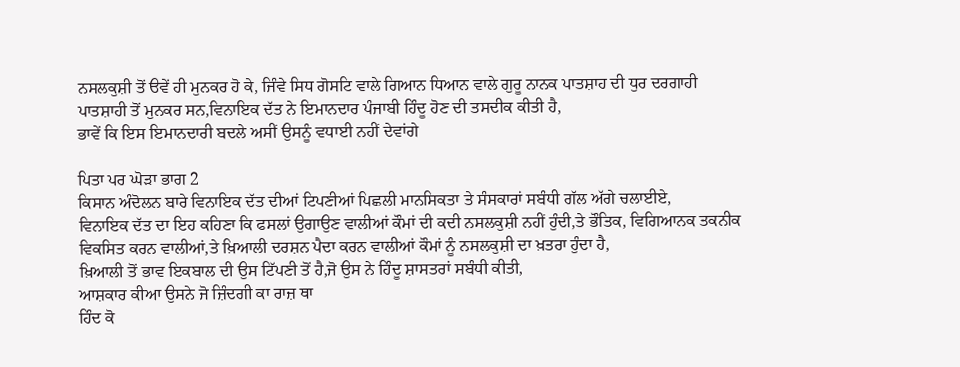ਨਸਲਕੁਸ਼ੀ ਤੋਂ ੳਵੇਂ ਹੀ ਮੁਨਕਰ ਹੋ ਕੇ, ਜਿੰਵੇ ਸਿਧ ਗੋਸਟਿ ਵਾਲੇ ਗਿਆਨ ਧਿਆਨ ਵਾਲੇ ਗੁਰੂ ਨਾਨਕ ਪਾਤਸ਼ਾਹ ਦੀ ਧੁਰ ਦਰਗਾਹੀ ਪਾਤਸ਼ਾਹੀ ਤੋਂ ਮੁਨਕਰ ਸਨ,ਵਿਨਾਇਕ ਦੱਤ ਨੇ ਇਮਾਨਦਾਰ ਪੰਜਾਬੀ ਹਿੰਦੂ ਹੋਣ ਦੀ ਤਸਦੀਕ ਕੀਤੀ ਹੈ,
ਭਾਵੇਂ ਕਿ ਇਸ ਇਮਾਨਦਾਰੀ ਬਦਲੇ ਅਸੀਂ ਉਸਨੂੰ ਵਧਾਈ ਨਹੀਂ ਦੇਵਾਂਗੇ

ਪਿਤਾ ਪਰ ਘੋੜਾ ਭਾਗ 2
ਕਿਸਾਨ ਅੰਦੋਲਨ ਬਾਰੇ ਵਿਨਾਇਕ ਦੱਤ ਦੀਆਂ ਟਿਪਣੀਆਂ ਪਿਛਲੀ ਮਾਨਸਿਕਤਾ ਤੇ ਸੰਸਕਾਰਾਂ ਸਬੰਧੀ ਗੱਲ ਅੱਗੇ ਚਲਾਈਏ,
ਵਿਨਾਇਕ ਦੱਤ ਦਾ ਇਹ ਕਹਿਣਾ ਕਿ ਫਸਲਾਂ ਉਗਾਉਣ ਵਾਲੀਆਂ ਕੌਮਾਂ ਦੀ ਕਦੀ ਨਸਲਕੁਸ਼ੀ ਨਹੀਂ ਹੁੰਦੀ,ਤੇ ਭੌਤਿਕ, ਵਿਗਿਆਨਕ ਤਕਨੀਕ ਵਿਕਸਿਤ ਕਰਨ ਵਾਲੀਆਂ,ਤੇ ਖ਼ਿਆਲੀ ਦਰਸ਼ਨ ਪੈਦਾ ਕਰਨ ਵਾਲੀਆਂ ਕੌਮਾਂ ਨੂੰ ਨਸਲਕੁਸ਼ੀ ਦਾ ਖ਼ਤਰਾ ਹੁੰਦਾ ਹੈ,
ਖ਼ਿਆਲੀ ਤੋਂ ਭਾਵ ਇਕਬਾਲ ਦੀ ਉਸ ਟਿੱਪਣੀ ਤੋਂ ਹੈ,ਜੋ ਉਸ ਨੇ ਹਿੰਦੂ ਸ਼ਾਸਤਰਾਂ ਸਬੰਧੀ ਕੀਤੀ,
ਆਸ਼ਕਾਰ ਕੀਆ ਉਸਨੇ ਜੋ ਜ਼ਿੰਦਗੀ ਕਾ ਰਾਜ਼ ਥਾ
ਹਿੰਦ ਕੋ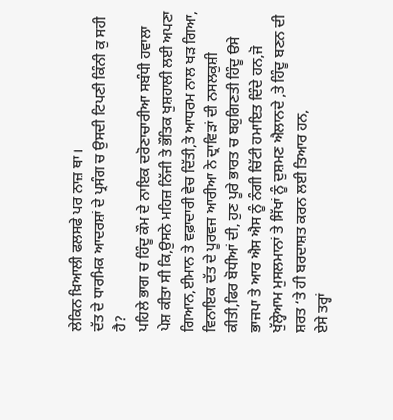ਲੇਕਿਨ ਖ਼ਿਆਲੀ ਫਲਸਫੇ ਪਰ ਨਾਜ਼ ਥਾ।
ਦੱਤ ਦੇ ਧਾਰਮਿਕ ਆਦਰਸ਼ਾਂ ਦੇ ਪ੍ਰਸੰਗ ਚ ਉਸਦੀ ਟਿਪਣੀ ਕਿੰਨੀ ਕੁ ਸਹੀ ਹੈ?
ਪਹਿਲੇ ਭਾਗ ਚ ਹਿੰਦੂ ਕੌਮ ਦੇ ਨਾਇਕ ਦਰੋਣਾਚਾਰੀਆ ਸਬੰਧੀ ਹਵਾਲਾ ਪੇਸ਼ ਕੀਤਾ ਸੀ ਕਿ,ਉਸਨੇ ਮਹਿਜ਼ ਨਿੱਜੀ ਤੇ ਭੌਤਿਕ ਖੁਸ਼ਹਾਲੀ ਲਈ ਅਪਣਾ ਗਿਆਨ,ਈਮਾਨ ਤੇ ਵਫ਼ਾਦਾਰੀ ਵੇਚ ਦਿੱਤੀ,ਤੇ ਆਧਰਮ ਨਾਲ ਖੜ ਗਿਆ,
ਵਿਨਾਇਕ ਦੱਤ ਦੇ ਪੂਰਵਜ ਆਰੀਆ ਨੇ ਦ੍ਰਾਵਿੜਾਂ ਦੀ ਨਸਲਕੁਸ਼ੀ ਕੀਤੀ,ਫਿਰ ਬੋਧੀਆਂ ਦੀ, ਹੁਣ ਪੂਰੇ ਭਾਰਤ ਚ ਬਹੁਗਿਣਤੀ ਹਿੰਦੂ ੳਸੇ ਭਾਜਪਾ ਤੇ ਆਰ ਐਸ ਐਸ ਨੂੰ ਨੰਗੀ ਚਿੱਟੀ ਹਮਾਇਤ ਦਿੰਦੇ ਹਨ,ਜੋ ਖੁੱਲ੍ਹੇਆਮ ਮੁਸਲਮਾਨਾਂ ਤੇ ਸਿੱਖਾਂ ਨੂੰ ਦੁਸ਼ਮਣ ਐਲਾਨਦੇ ,ਤੇ ਹਿੰਦੂ ਬਣਨ ਦੀ ਸ਼ਰਤ ‘ਤੇ ਹੀ ਬਰਦਾਸ਼ਤ ਕਰਨ ਲਈ ਤਿਆਰ ਹਨ,
ਏਸੇ ਤਰ੍ਹਾਂ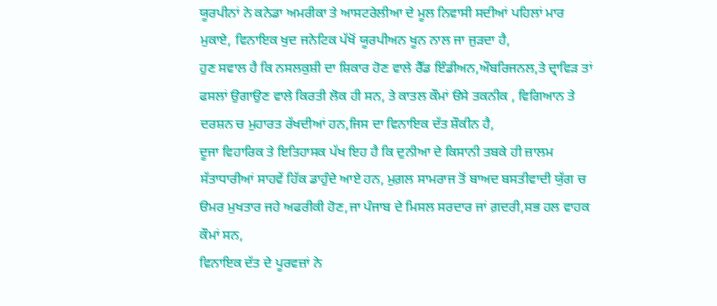ਯੂਰਪੀਨਾਂ ਨੇ ਕਨੇਡਾ ਅਮਰੀਕਾ ਤੇ ਆਸਟਰੇਲੀਆ ਦੇ ਮੂਲ ਨਿਵਾਸੀ ਸਦੀਆਂ ਪਹਿਲਾਂ ਮਾਰ ਮੁਕਾਏ, ਵਿਨਾਇਕ ਖੁਦ ਜਨੇਟਿਕ ਪੱਖੋਂ ਯੂਰਪੀਅਨ ਖੂਨ ਨਾਲ ਜਾ ਜੁੜਦਾ ਹੈ,
ਹੁਣ ਸਵਾਲ ਹੈ ਕਿ ਨਸਲਕੁਸ਼ੀ ਦਾ ਸ਼ਿਕਾਰ ਹੋਣ ਵਾਲੇ ਰੈੱਡ ਇੰਡੀਅਨ,ਔਬਰਿਜਨਲ,ਤੇ ਦ੍ਰਾਵਿੜ ਤਾਂ ਫਸਲਾਂ ਉਗਾਉਣ ਵਾਲੇ ਕਿਰਤੀ ਲੋਕ ਹੀ ਸਨ, ਤੇ ਕਾਤਲ ਕੌਮਾਂ ੳਸੇ ਤਕਨੀਕ , ਵਿਗਿਆਨ ਤੇ ਦਰਸ਼ਨ ਚ ਮੁਹਾਰਤ ਰੱਖਦੀਆਂ ਹਨ,ਜਿਸ ਦਾ ਵਿਨਾਇਕ ਦੱਤ ਸ਼ੌਕੀਨ ਹੈ,
ਦੂਜਾ ਵਿਹਾਰਿਕ ਤੇ ਇਤਿਹਾਸਕ ਪੱਖ ਇਹ ਹੈ ਕਿ ਦੁਨੀਆ ਦੇ ਕਿਸਾਨੀ ਤਬਕੇ ਹੀ ਜ਼ਾਲਮ ਸੱਤਾਧਾਰੀਆਂ ਸਾਹਵੇਂ ਹਿੱਕ ਡਾਹੁੰਦੇ ਆਏ ਹਨ, ਮੁਗ਼ਲ ਸਾਮਰਾਜ ਤੋਂ ਬਾਅਦ ਬਸਤੀਵਾਦੀ ਯੁੱਗ ਚ ੳਮਰ ਮੁਖਤਾਰ ਜਹੇ ਅਫਰੀਕੀ ਹੋਣ,ਜਾ ਪੰਜਾਬ ਦੇ ਮਿਸਲ ਸਰਦਾਰ ਜਾਂ ਗ਼ਦਰੀ,ਸਭ ਹਲ ਵਾਹਕ ਕੌਮਾਂ ਸਨ,
ਵਿਨਾਇਕ ਦੱਤ ਦੇ ਪੂਰਵਜ਼ਾਂ ਨੇ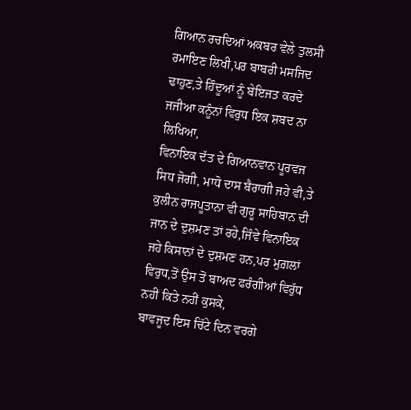ਗਿਆਨ ਰਚਦਿਆਂ ਅਕਬਰ ਵੇਲੇ ਤੁਲਸੀ ਰਮਾਇਣ ਲਿਖੀ,ਪਰ ਬਾਬਰੀ ਮਸਜਿਦ ਢਾਹੁਣ,ਤੇ ਹਿੰਦੂਆਂ ਨੂੰ ਬੇਇਜਤ ਕਰਦੇ ਜਜੀਆ ਕਨੂੰਨਾਂ ਵਿਰੁਧ ਇਕ ਸ਼ਬਦ ਨਾ ਲਿਖਿਆ,
ਵਿਨਾਇਕ ਦੱਤ ਦੇ ਗਿਆਨਵਾਨ ਪੂਰਵਜ ਸਿਧ ਜੋਗੀ, ਮਾਧੋ ਦਾਸ ਬੈਰਾਗੀ ਜਹੇ ਵੀ,ਤੇ ਕੁਲੀਨ ਰਾਜਪੂਤਾਨਾ ਵੀ ਗੁਰੂ ਸਾਹਿਬਾਨ ਦੀ ਜਾਨ ਦੇ ਦੁਸ਼ਮਣ ਤਾਂ ਰਹੇ,ਜਿੰਵੇ ਵਿਨਾਇਕ ਜਹੇ ਕਿਸਾਨਾਂ ਦੇ ਦੁਸ਼ਮਣ ਹਨ,ਪਰ ਮੁਗ਼ਲਾਂ ਵਿਰੁਧ,ਤੋਂ ਉਸ ਤੋਂ ਬਾਅਦ ਫਰੰਗੀਆਂ ਵਿਰੁੱਧ ਨਹੀਂ ਕਿਤੇ ਨਹੀਂ ਕੁਸਕੇ,
ਬਾਵਜੂਦ ਇਸ ਚਿੱਟੇ ਦਿਨ ਵਰਗੇ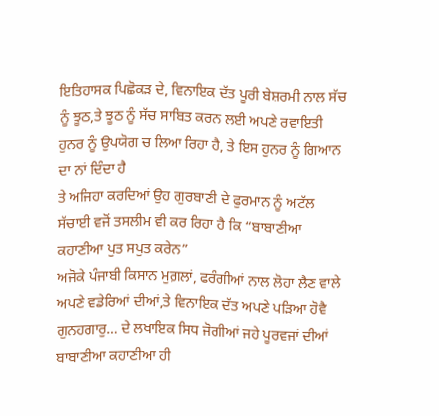ਇਤਿਹਾਸਕ ਪਿਛੋਕੜ ਦੇ, ਵਿਨਾਇਕ ਦੱਤ ਪੂਰੀ ਬੇਸ਼ਰਮੀ ਨਾਲ ਸੱਚ ਨੂੰ ਝੂਠ,ਤੇ ਝੂਠ ਨੂੰ ਸੱਚ ਸਾਬਿਤ ਕਰਨ ਲਈ ਅਪਣੇ ਰਵਾਇਤੀ ਹੁਨਰ ਨੂੰ ਉਪਯੋਗ ਚ ਲਿਆ ਰਿਹਾ ਹੈ, ਤੇ ਇਸ ਹੁਨਰ ਨੂੰ ਗਿਆਨ ਦਾ ਨਾਂ ਦਿੰਦਾ ਹੈ
ਤੇ ਅਜਿਹਾ ਕਰਦਿਆਂ ਉਹ ਗੁਰਬਾਣੀ ਦੇ ਫੁਰਮਾਨ ਨੂੰ ਅਟੱਲ ਸੱਚਾਈ ਵਜੋਂ ਤਸਲੀਮ ਵੀ ਕਰ ਰਿਹਾ ਹੈ ਕਿ “ਬਾਬਾਣੀਆ ਕਹਾਣੀਆ ਪੁਤ ਸਪੁਤ ਕਰੇਨ”
ਅਜੋਕੇ ਪੰਜਾਬੀ ਕਿਸਾਨ ਮੁਗ਼ਲਾਂ, ਫਰੰਗੀਆਂ ਨਾਲ ਲੋਹਾ ਲੈਣ ਵਾਲੇ ਅਪਣੇ ਵਡੇਰਿਆਂ ਦੀਆਂ,ਤੇ ਵਿਨਾਇਕ ਦੱਤ ਅਪਣੇ ਪੜਿਆ ਹੋਵੈ ਗੁਨਹਗਾਰੁ… ਦੇ ਲਖਾਇਕ ਸਿਧ ਜੋਗੀਆਂ ਜਹੇ ਪੂਰਵਜਾਂ ਦੀਆਂ ਬਾਬਾਣੀਆ ਕਹਾਣੀਆ ਹੀ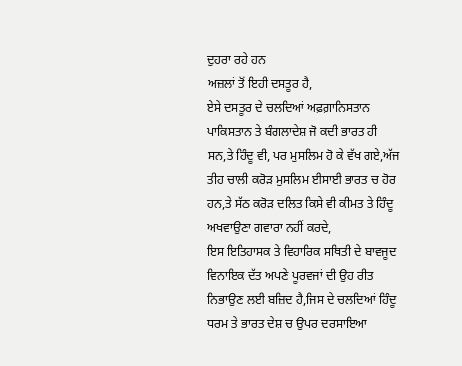ਦੁਹਰਾ ਰਹੇ ਹਨ
ਅਜ਼ਲਾਂ ਤੋਂ ਇਹੀ ਦਸਤੂਰ ਹੈ,
ਏਸੇ ਦਸਤੂਰ ਦੇ ਚਲਦਿਆਂ ਅਫ਼ਗ਼ਾਨਿਸਤਾਨ ਪਾਕਿਸਤਾਨ ਤੇ ਬੰਗਲਾਦੇਸ਼ ਜੋ ਕਦੀ ਭਾਰਤ ਹੀ ਸਨ,ਤੇ ਹਿੰਦੂ ਵੀ, ਪਰ ਮੁਸਲਿਮ ਹੋ ਕੇ ਵੱਖ ਗਏ,ਅੱਜ ਤੀਹ ਚਾਲੀ ਕਰੋੜ ਮੁਸਲਿਮ ਈਸਾਈ ਭਾਰਤ ਚ ਹੋਰ ਹਨ,ਤੇ ਸੱਠ ਕਰੋੜ ਦਲਿਤ ਕਿਸੇ ਵੀ ਕੀਮਤ ਤੇ ਹਿੰਦੂ ਅਖਵਾਉਣਾ ਗਵਾਰਾ ਨਹੀਂ ਕਰਦੇ,
ਇਸ ਇਤਿਹਾਸਕ ਤੇ ਵਿਹਾਰਿਕ ਸਥਿਤੀ ਦੇ ਬਾਵਜੂਦ ਵਿਨਾਇਕ ਦੱਤ ਅਪਣੇ ਪੂਰਵਜਾਂ ਦੀ ਉਹ ਰੀਤ ਨਿਭਾਉਣ ਲਈ ਬਜ਼ਿਦ ਹੈ,ਜਿਸ ਦੇ ਚਲਦਿਆਂ ਹਿੰਦੂ ਧਰਮ ਤੇ ਭਾਰਤ ਦੇਸ਼ ਚ ਉਪਰ ਦਰਸਾਇਆ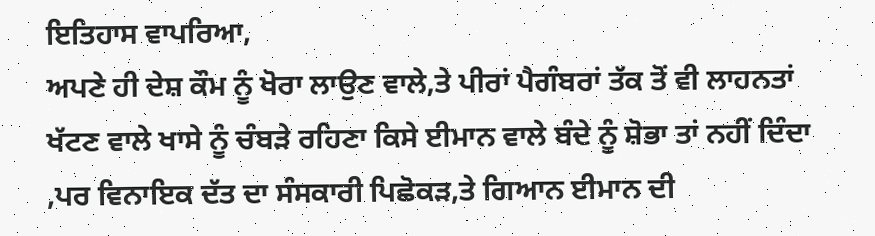ਇਤਿਹਾਸ ਵਾਪਰਿਆ,
ਅਪਣੇ ਹੀ ਦੇਸ਼ ਕੌਮ ਨੂੰ ਖੋਰਾ ਲਾਉਣ ਵਾਲੇ,ਤੇ ਪੀਰਾਂ ਪੈਗੰਬਰਾਂ ਤੱਕ ਤੋਂ ਵੀ ਲਾਹਨਤਾਂ ਖੱਟਣ ਵਾਲੇ ਖਾਸੇ ਨੂੰ ਚੰਬੜੇ ਰਹਿਣਾ ਕਿਸੇ ਈਮਾਨ ਵਾਲੇ ਬੰਦੇ ਨੂੰ ਸ਼ੋਭਾ ਤਾਂ ਨਹੀਂ ਦਿੰਦਾ ,ਪਰ ਵਿਨਾਇਕ ਦੱਤ ਦਾ ਸੰਸਕਾਰੀ ਪਿਛੋਕੜ,ਤੇ ਗਿਆਨ ਈਮਾਨ ਦੀ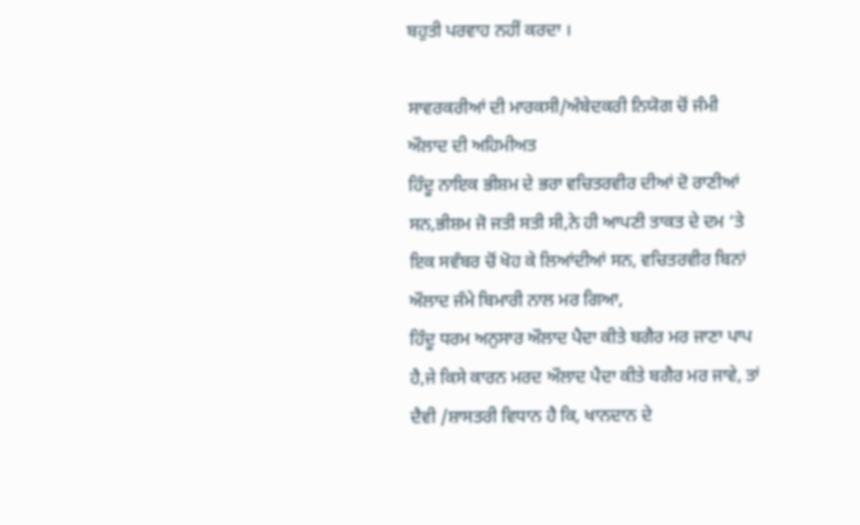ਬਹੁਤੀ ਪਰਵਾਹ ਨਹੀਂ ਕਰਦਾ ।

ਸਾਵਰਕਰੀਆਂ ਦੀ ਮਾਰਕਸੀ/ਅੰਬੇਦਕਰੀ ਨਿਯੋਗ ਚੋਂ ਜੰਮੀ ਔਲਾਦ ਦੀ ਅਹਿਮੀਅਤ
ਹਿੰਦੂ ਨਾਇਕ ਭੀਸ਼ਮ ਦੇ ਭਰਾ ਵਚਿਤਰਵੀਰ ਦੀਆਂ ਦੋ ਰਾਣੀਆਂ ਸਨ,ਭੀਸ਼ਮ ਜੋ ਜਤੀ ਸਤੀ ਸੀ,ਨੇ ਹੀ ਆਪਣੀ ਤਾਕਤ ਦੇ ਦਮ ‘ਤੇ ਇਕ ਸਵੰਬਰ ਚੋਂ ਖੋਹ ਕੇ ਲਿਆਂਦੀਆਂ ਸਨ, ਵਚਿਤਰਵੀਰ ਬਿਨਾਂ ਔਲਾਦ ਜੰਮੇ ਬਿਮਾਰੀ ਨਾਲ ਮਰ ਗਿਆ,
ਹਿੰਦੂ ਧਰਮ ਅਨੁਸਾਰ ਔਲਾਦ ਪੈਦਾ ਕੀਤੇ ਬਗੈਰ ਮਰ ਜਾਣਾ ਪਾਪ ਹੈ,ਜੇ ਕਿਸੇ ਕਾਰਨ ਮਰਦ ਔਲਾਦ ਪੈਦਾ ਕੀਤੇ ਬਗੈਰ ਮਰ ਜਾਵੇ, ਤਾਂ ਦੈਵੀ /ਸ਼ਾਸਤਰੀ ਵਿਧਾਨ ਹੈ ਕਿ, ਖਾਨਦਾਨ ਦੇ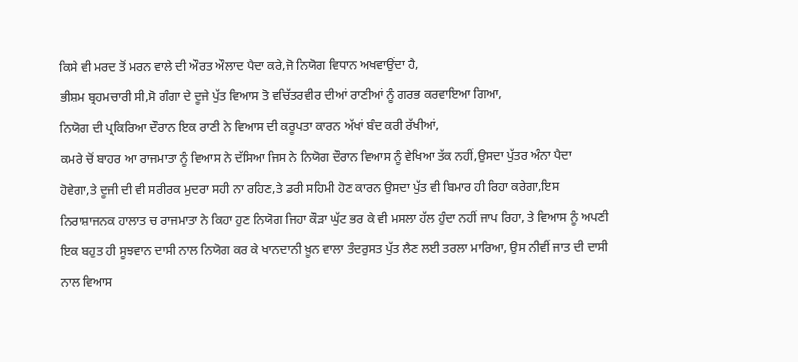ਕਿਸੇ ਵੀ ਮਰਦ ਤੋਂ ਮਰਨ ਵਾਲੇ ਦੀ ਔਰਤ ਔਲਾਦ ਪੈਦਾ ਕਰੇ,ਜੋ ਨਿਯੋਗ ਵਿਧਾਨ ਅਖਵਾਉਂਦਾ ਹੈ,
ਭੀਸ਼ਮ ਬ੍ਰਹਮਚਾਰੀ ਸੀ,ਸੋ ਗੰਗਾ ਦੇ ਦੂਜੇ ਪੁੱਤ ਵਿਆਸ ਤੋ ਵਚਿੱਤਰਵੀਰ ਦੀਆਂ ਰਾਣੀਆਂ ਨੂੰ ਗਰਭ ਕਰਵਾਇਆ ਗਿਆ,
ਨਿਯੋਗ ਦੀ ਪ੍ਰਕਿਰਿਆ ਦੌਰਾਨ ਇਕ ਰਾਣੀ ਨੇ ਵਿਆਸ ਦੀ ਕਰੂਪਤਾ ਕਾਰਨ ਅੱਖਾਂ ਬੰਦ ਕਰੀ ਰੱਖੀਆਂ,
ਕਮਰੇ ਚੋਂ ਬਾਹਰ ਆ ਰਾਜਮਾਤਾ ਨੂੰ ਵਿਆਸ ਨੇ ਦੱਸਿਆ ਜਿਸ ਨੇ ਨਿਯੋਗ ਦੌਰਾਨ ਵਿਆਸ ਨੂੰ ਵੇਖਿਆ ਤੱਕ ਨਹੀਂ,ਉਸਦਾ ਪੁੱਤਰ ਅੰਨਾ ਪੈਦਾ ਹੋਵੇਗਾ,ਤੇ ਦੂਜੀ ਦੀ ਵੀ ਸਰੀਰਕ ਮੁਦਰਾ ਸਹੀ ਨਾ ਰਹਿਣ,ਤੇ ਡਰੀ ਸਹਿਮੀ ਹੋਣ ਕਾਰਨ ਉਸਦਾ ਪੁੱਤ ਵੀ ਬਿਮਾਰ ਹੀ ਰਿਹਾ ਕਰੇਗਾ,ਇਸ ਨਿਰਾਸ਼ਾਜਨਕ ਹਾਲਾਤ ਚ ਰਾਜਮਾਤਾ ਨੇ ਕਿਹਾ ਹੁਣ ਨਿਯੋਗ ਜਿਹਾ ਕੌੜਾ ਘੁੱਟ ਭਰ ਕੇ ਵੀ ਮਸਲਾ ਹੱਲ ਹੁੰਦਾ ਨਹੀਂ ਜਾਪ ਰਿਹਾ, ਤੇ ਵਿਆਸ ਨੂੰ ਅਪਣੀ ਇਕ ਬਹੁਤ ਹੀ ਸੂਝਵਾਨ ਦਾਸੀ ਨਾਲ ਨਿਯੋਗ ਕਰ ਕੇ ਖਾਨਦਾਨੀ ਖ਼ੂਨ ਵਾਲਾ ਤੰਦਰੁਸਤ ਪੁੱਤ ਲੈਣ ਲਈ ਤਰਲਾ ਮਾਰਿਆ, ਉਸ ਨੀਵੀਂ ਜਾਤ ਦੀ ਦਾਸੀ ਨਾਲ ਵਿਆਸ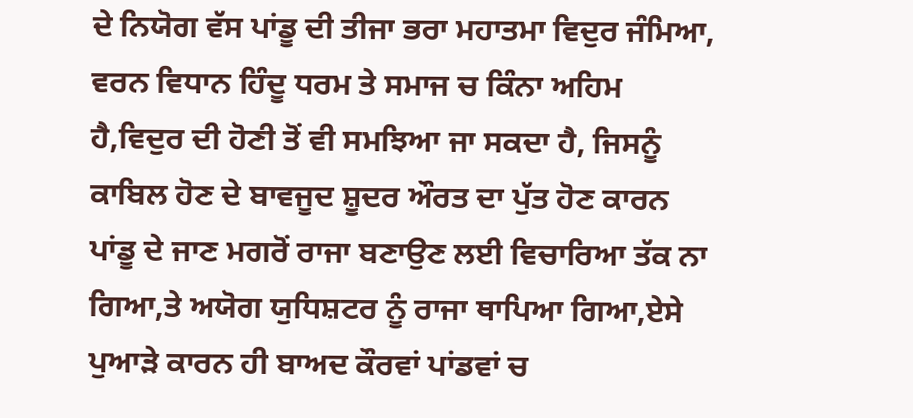ਦੇ ਨਿਯੋਗ ਵੱਸ ਪਾਂਡੂ ਦੀ ਤੀਜਾ ਭਰਾ ਮਹਾਤਮਾ ਵਿਦੁਰ ਜੰਮਿਆ,
ਵਰਨ ਵਿਧਾਨ ਹਿੰਦੂ ਧਰਮ ਤੇ ਸਮਾਜ ਚ ਕਿੰਨਾ ਅਹਿਮ ਹੈ,ਵਿਦੁਰ ਦੀ ਹੋਣੀ ਤੋਂ ਵੀ ਸਮਝਿਆ ਜਾ ਸਕਦਾ ਹੈ, ਜਿਸਨੂੰ ਕਾਬਿਲ ਹੋਣ ਦੇ ਬਾਵਜੂਦ ਸ਼ੂਦਰ ਔਰਤ ਦਾ ਪੁੱਤ ਹੋਣ ਕਾਰਨ ਪਾਂਡੂ ਦੇ ਜਾਣ ਮਗਰੋਂ ਰਾਜਾ ਬਣਾਉਣ ਲਈ ਵਿਚਾਰਿਆ ਤੱਕ ਨਾ ਗਿਆ,ਤੇ ਅਯੋਗ ਯੁਧਿਸ਼ਟਰ ਨੂੰ ਰਾਜਾ ਥਾਪਿਆ ਗਿਆ,ਏਸੇ ਪੁਆੜੇ ਕਾਰਨ ਹੀ ਬਾਅਦ ਕੌਰਵਾਂ ਪਾਂਡਵਾਂ ਚ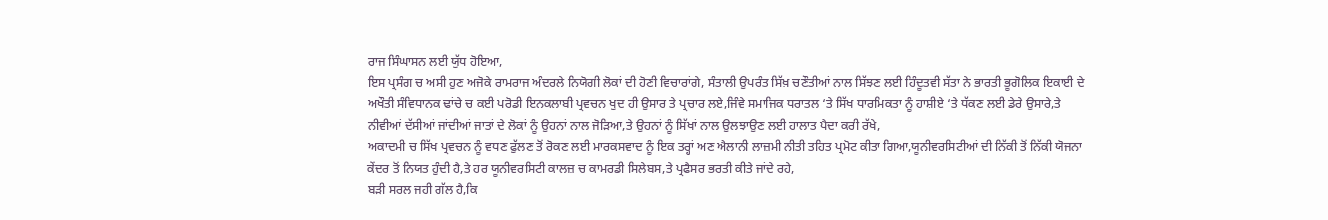ਰਾਜ ਸਿੰਘਾਸਨ ਲਈ ਯੁੱਧ ਹੋਇਆ,
ਇਸ ਪ੍ਰਸੰਗ ਚ ਅਸੀ ਹੁਣ ਅਜੋਕੇ ਰਾਮਰਾਜ ਅੰਦਰਲੇ ਨਿਯੋਗੀ ਲੋਕਾਂ ਦੀ ਹੋਣੀ ਵਿਚਾਰਾਂਗੇ, ਸੰਤਾਲੀ ਉਪਰੰਤ ਸਿੱਖ਼ ਚਣੌਤੀਆਂ ਨਾਲ ਸਿੱਝਣ ਲਈ ਹਿੰਦੂਤਵੀ ਸੱਤਾ ਨੇ ਭਾਰਤੀ ਭੂਗੋਲਿਕ ਇਕਾਈ ਦੇ ਅਖੌਤੀ ਸੰਵਿਧਾਨਕ ਢਾਂਚੇ ਚ ਕਈ ਪਰੋਡੀ ਇਨਕਲਾਬੀ ਪ੍ਰਵਚਨ ਖੁਦ ਹੀ ਉਸਾਰ ਤੇ ਪ੍ਰਚਾਰ ਲਏ,ਜਿੰਵੇ ਸਮਾਜਿਕ ਧਰਾਤਲ ‘ਤੇ ਸਿੱਖ ਧਾਰਮਿਕਤਾ ਨੂੰ ਹਾਸ਼ੀਏ ‘ਤੇ ਧੱਕਣ ਲਈ ਡੇਰੇ ਉਸਾਰੇ,ਤੇ ਨੀਵੀਆਂ ਦੱਸੀਆਂ ਜਾਂਦੀਆਂ ਜਾਤਾਂ ਦੇ ਲੋਕਾਂ ਨੂੰ ਉਹਨਾਂ ਨਾਲ ਜੋੜਿਆ,ਤੇ ਉਹਨਾਂ ਨੂੰ ਸਿੱਖਾਂ ਨਾਲ ਉਲਝਾਉਣ ਲਈ ਹਾਲਾਤ ਪੈਦਾ ਕਰੀ ਰੱਖੇ,
ਅਕਾਦਮੀ ਚ ਸਿੱਖ ਪ੍ਰਵਚਨ ਨੂੰ ਵਧਣ ਫੁੱਲਣ ਤੋਂ ਰੋਕਣ ਲਈ ਮਾਰਕਸਵਾਦ ਨੂੰ ਇਕ ਤਰ੍ਹਾਂ ਅਣ ਐਲਾਨੀ ਲਾਜ਼ਮੀ ਨੀਤੀ ਤਹਿਤ ਪ੍ਰਮੋਟ ਕੀਤਾ ਗਿਆ,ਯੂਨੀਵਰਸਿਟੀਆਂ ਦੀ ਨਿੱਕੀ ਤੋਂ ਨਿੱਕੀ ਯੋਜਨਾ ਕੇਂਦਰ ਤੋਂ ਨਿਯਤ ਹੁੰਦੀ ਹੈ,ਤੇ ਹਰ ਯੂਨੀਵਰਸਿਟੀ ਕਾਲਜ਼ ਚ ਕਾਮਰਡੀ ਸਿਲੇਬਸ,ਤੇ ਪ੍ਰਫੈਸਰ ਭਰਤੀ ਕੀਤੇ ਜਾਂਦੇ ਰਹੇ,
ਬੜੀ ਸਰਲ ਜਹੀ ਗੱਲ ਹੈ,ਕਿ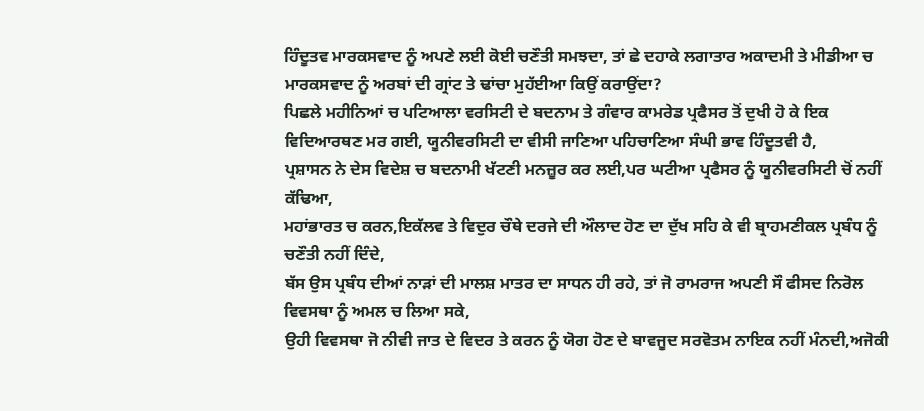ਹਿੰਦੂਤਵ ਮਾਰਕਸਵਾਦ ਨੂੰ ਅਪਣੇ ਲਈ ਕੋਈ ਚਣੌਤੀ ਸਮਝਦਾ, ਤਾਂ ਛੇ ਦਹਾਕੇ ਲਗਾਤਾਰ ਅਕਾਦਮੀ ਤੇ ਮੀਡੀਆ ਚ ਮਾਰਕਸਵਾਦ ਨੂੰ ਅਰਬਾਂ ਦੀ ਗ੍ਰਾਂਟ ਤੇ ਢਾਂਚਾ ਮੁਹੱਈਆ ਕਿਉਂ ਕਰਾਉਂਦਾ?
ਪਿਛਲੇ ਮਹੀਨਿਆਂ ਚ ਪਟਿਆਲਾ ਵਰਸਿਟੀ ਦੇ ਬਦਨਾਮ ਤੇ ਗੰਵਾਰ ਕਾਮਰੇਡ ਪ੍ਰਫੈਸਰ ਤੋਂ ਦੁਖੀ ਹੋ ਕੇ ਇਕ ਵਿਦਿਆਰਥਣ ਮਰ ਗਈ, ਯੂਨੀਵਰਸਿਟੀ ਦਾ ਵੀਸੀ ਜਾਣਿਆ ਪਹਿਚਾਣਿਆ ਸੰਘੀ ਭਾਵ ਹਿੰਦੂਤਵੀ ਹੈ,
ਪ੍ਰਸ਼ਾਸਨ ਨੇ ਦੇਸ ਵਿਦੇਸ਼ ਚ ਬਦਨਾਮੀ ਖੱਟਣੀ ਮਨਜ਼ੂਰ ਕਰ ਲਈ,ਪਰ ਘਟੀਆ ਪ੍ਰਫੈਸਰ ਨੂੰ ਯੂਨੀਵਰਸਿਟੀ ਚੋਂ ਨਹੀਂ ਕੱਢਿਆ,
ਮਹਾਂਭਾਰਤ ਚ ਕਰਨ,ਇਕੱਲਵ ਤੇ ਵਿਦੁਰ ਚੌਥੇ ਦਰਜੇ ਦੀ ਔਲਾਦ ਹੋਣ ਦਾ ਦੁੱਖ ਸਹਿ ਕੇ ਵੀ ਬ੍ਰਾਹਮਣੀਕਲ ਪ੍ਰਬੰਧ ਨੂੰ ਚਣੌਤੀ ਨਹੀਂ ਦਿੰਦੇ,
ਬੱਸ ਉਸ ਪ੍ਰਬੰਧ ਦੀਆਂ ਨਾੜਾਂ ਦੀ ਮਾਲਸ਼ ਮਾਤਰ ਦਾ ਸਾਧਨ ਹੀ ਰਹੇ, ਤਾਂ ਜੋ ਰਾਮਰਾਜ ਅਪਣੀ ਸੌ ਫੀਸਦ ਨਿਰੋਲ ਵਿਵਸਥਾ ਨੂੰ ਅਮਲ ਚ ਲਿਆ ਸਕੇ,
ਉਹੀ ਵਿਵਸਥਾ ਜੋ ਨੀਵੀ ਜਾਤ ਦੇ ਵਿਦਰ ਤੇ ਕਰਨ ਨੂੰ ਯੋਗ ਹੋਣ ਦੇ ਬਾਵਜੂਦ ਸਰਵੋਤਮ ਨਾਇਕ ਨਹੀਂ ਮੰਨਦੀ,ਅਜੋਕੀ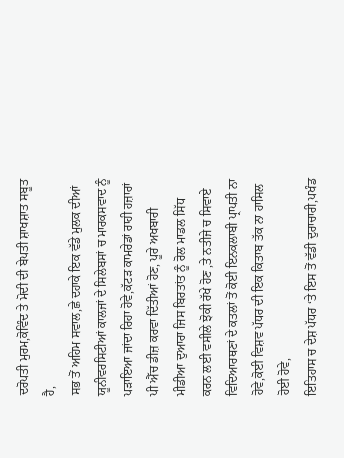ਦਰੋਪਤੀ ਮੁਰਮ,ਕੋਵਿੰਦ ਤੇ ਮੋਦੀ ਦੀ ਬੇਪਤੀ ਸ਼ਾਖਸ਼ਾਤ ਸਬੂਤ ਹੈ,
ਸਭ ਤੋਂ ਅਹਿਮ ਸਵਾਲ,ਛੇ ਦਹਾਕੇ ਇਕ ਵੱਡੇ ਮੁਲਕ ਦੀਆਂ ਯੂਨੀਵਰਸਿਟੀਆਂ ਕਾਲਜਾਂ ਦੇ ਸਿਲੇਬਸਾਂ ਚ ਮਾਰਕਸਵਾਦ ਨੂੰ ਪੜਾਇਆ ਜਾਂਦਾ ਰਿਹਾ ਹੋਵੇ,ਕੱਟੜ ਕਾਮਰੇਡਾਂ ਰਾਹੀ ਹਜ਼ਾਰਾਂ ਪੀ ਐੱਚ ਡੀਜ਼ ਕਰਵਾ ਦਿੱਤੀਆਂ ਹੋਣ, ਪੂਰੇ ਅਖਬਾਰੀ ਮੀਡੀਆ ਦੁਆਰਾ ਜਿਸ ਬਿਰਤਾਂਤ ਨੂੰ ਰੋਲ ਮਾਡਲ ਸਿੱਧ ਕਰਨ ਲਈ ਵਸੀਲੇ ਝੋਕੀ ਰੱਖੇ ਹੋਣ ,ਤੇ ਨਤੀਜੇ ਚ ਸਿਵਾਏ ਵਿਦਿਆਰਥਣਾਂ ਦੇ ਕਤਲਾਂ ਤੋਂ ਕੋਈ ਇਨਕਲਾਬੀ ਪ੍ਰਾਪਤੀ ਨਾ ਹੋਵੇ,ਕੋਈ ਵਿਸ਼ਵ ਪੱਧਰ ਦੀ ਇਕ ਕਿਤਾਬ ਤੱਕ ਨਾ ਹਾਸਿਲ ਹੋਈ ਹੋਵੇ,
ਇਤਿਹਾਸ ਚ ਦੇਸ਼ ਪੱਧਰ ‘ਤੇ ਇਸ ਤੋਂ ਵੱਡੀ ਦੁਰਾਚਾਰੀ,ਪਖੰਡ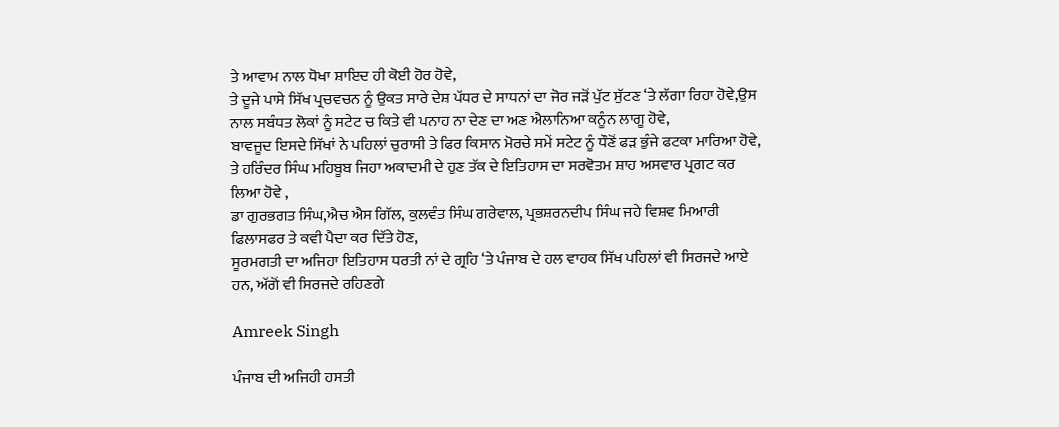ਤੇ ਆਵਾਮ ਨਾਲ ਧੋਖਾ ਸ਼ਾਇਦ ਹੀ ਕੋਈ ਹੋਰ ਹੋਵੇ,
ਤੇ ਦੂਜੇ ਪਾਸੇ ਸਿੱਖ ਪ੍ਰਚਵਚਨ ਨੂੰ ਉਕਤ ਸਾਰੇ ਦੇਸ਼ ਪੱਧਰ ਦੇ ਸਾਧਨਾਂ ਦਾ ਜੋਰ ਜੜੋਂ ਪੁੱਟ ਸੁੱਟਣ ‘ਤੇ ਲੱਗਾ ਰਿਹਾ ਹੋਵੇ,ਉਸ ਨਾਲ ਸਬੰਧਤ ਲੋਕਾਂ ਨੂੰ ਸਟੇਟ ਚ ਕਿਤੇ ਵੀ ਪਨਾਹ ਨਾ ਦੇਣ ਦਾ ਅਣ ਐਲਾਨਿਆ ਕਨੂੰਨ ਲਾਗੂ ਹੋਵੇ,
ਬਾਵਜੂਦ ਇਸਦੇ ਸਿੱਖਾਂ ਨੇ ਪਹਿਲਾਂ ਚੁਰਾਸੀ ਤੇ ਫਿਰ ਕਿਸਾਨ ਮੋਰਚੇ ਸਮੇਂ ਸਟੇਟ ਨੂੰ ਧੌਣੋਂ ਫੜ ਭੁੰਜੇ ਫਟਕਾ ਮਾਰਿਆ ਹੋਵੇ, ਤੇ ਹਰਿੰਦਰ ਸਿੰਘ ਮਹਿਬੂਬ ਜਿਹਾ ਅਕਾਦਮੀ ਦੇ ਹੁਣ ਤੱਕ ਦੇ ਇਤਿਹਾਸ ਦਾ ਸਰਵੋਤਮ ਸ਼ਾਹ ਅਸਵਾਰ ਪ੍ਰਗਟ ਕਰ ਲਿਆ ਹੋਵੇ ,
ਡਾ ਗੁਰਭਗਤ ਸਿੰਘ,ਐਚ ਐਸ ਗਿੱਲ, ਕੁਲਵੰਤ ਸਿੰਘ ਗਰੇਵਾਲ, ਪ੍ਰਭਸ਼ਰਨਦੀਪ ਸਿੰਘ ਜਹੇ ਵਿਸ਼ਵ ਮਿਆਰੀ ਫਿਲਾਸਫਰ ਤੇ ਕਵੀ ਪੈਦਾ ਕਰ ਦਿੱਤੇ ਹੋਣ,
ਸੂਰਮਗਤੀ ਦਾ ਅਜਿਹਾ ਇਤਿਹਾਸ ਧਰਤੀ ਨਾਂ ਦੇ ਗ੍ਰਹਿ ‘ਤੇ ਪੰਜਾਬ ਦੇ ਹਲ ਵਾਹਕ ਸਿੱਖ ਪਹਿਲਾਂ ਵੀ ਸਿਰਜਦੇ ਆਏ ਹਨ, ਅੱਗੋਂ ਵੀ ਸਿਰਜਦੇ ਰਹਿਣਗੇ

Amreek Singh

ਪੰਜਾਬ ਦੀ ਅਜਿਹੀ ਹਸਤੀ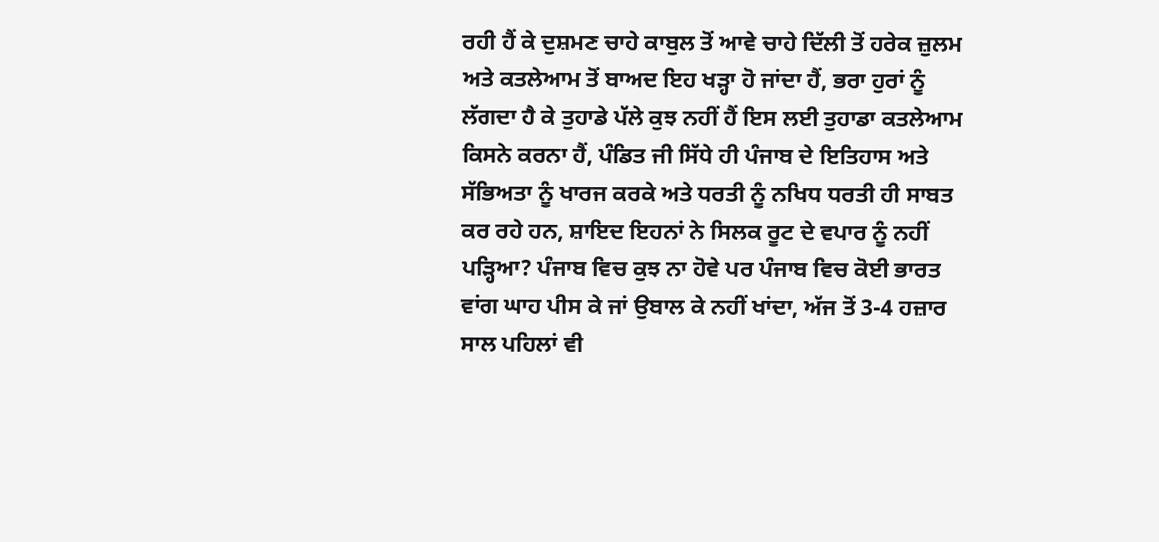ਰਹੀ ਹੈਂ ਕੇ ਦੁਸ਼ਮਣ ਚਾਹੇ ਕਾਬੁਲ ਤੋਂ ਆਵੇ ਚਾਹੇ ਦਿੱਲੀ ਤੋਂ ਹਰੇਕ ਜ਼ੁਲਮ ਅਤੇ ਕਤਲੇਆਮ ਤੋਂ ਬਾਅਦ ਇਹ ਖੜ੍ਹਾ ਹੋ ਜਾਂਦਾ ਹੈਂ, ਭਰਾ ਹੁਰਾਂ ਨੂੰ ਲੱਗਦਾ ਹੈ ਕੇ ਤੁਹਾਡੇ ਪੱਲੇ ਕੁਝ ਨਹੀਂ ਹੈਂ ਇਸ ਲਈ ਤੁਹਾਡਾ ਕਤਲੇਆਮ ਕਿਸਨੇ ਕਰਨਾ ਹੈਂ, ਪੰਡਿਤ ਜੀ ਸਿੱਧੇ ਹੀ ਪੰਜਾਬ ਦੇ ਇਤਿਹਾਸ ਅਤੇ ਸੱਭਿਅਤਾ ਨੂੰ ਖਾਰਜ ਕਰਕੇ ਅਤੇ ਧਰਤੀ ਨੂੰ ਨਖਿਧ ਧਰਤੀ ਹੀ ਸਾਬਤ ਕਰ ਰਹੇ ਹਨ, ਸ਼ਾਇਦ ਇਹਨਾਂ ਨੇ ਸਿਲਕ ਰੂਟ ਦੇ ਵਪਾਰ ਨੂੰ ਨਹੀਂ ਪੜ੍ਹਿਆ? ਪੰਜਾਬ ਵਿਚ ਕੁਝ ਨਾ ਹੋਵੇ ਪਰ ਪੰਜਾਬ ਵਿਚ ਕੋਈ ਭਾਰਤ ਵਾਂਗ ਘਾਹ ਪੀਸ ਕੇ ਜਾਂ ਉਬਾਲ ਕੇ ਨਹੀਂ ਖਾਂਦਾ, ਅੱਜ ਤੋਂ 3-4 ਹਜ਼ਾਰ ਸਾਲ ਪਹਿਲਾਂ ਵੀ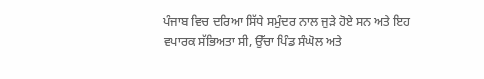ਪੰਜਾਬ ਵਿਚ ਦਰਿਆ ਸਿੱਧੇ ਸਮੁੰਦਰ ਨਾਲ ਜੁੜੇ ਹੋਏ ਸਨ ਅਤੇ ਇਹ ਵਪਾਰਕ ਸੱਭਿਅਤਾ ਸੀ, ਉੱਚਾ ਪਿੰਡ ਸੰਘੋਲ ਅਤੇ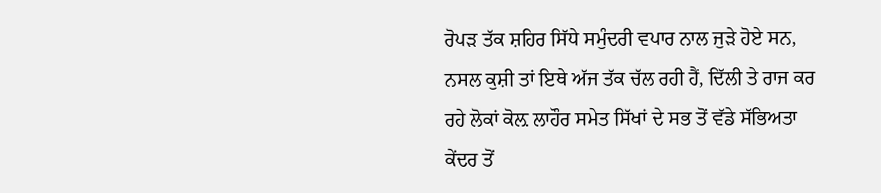ਰੋਪੜ ਤੱਕ ਸ਼ਹਿਰ ਸਿੱਧੇ ਸਮੁੰਦਰੀ ਵਪਾਰ ਨਾਲ ਜੁੜੇ ਹੋਏ ਸਨ, ਨਸਲ ਕੁਸ਼ੀ ਤਾਂ ਇਥੇ ਅੱਜ ਤੱਕ ਚੱਲ ਰਹੀ ਹੈਂ, ਦਿੱਲੀ ਤੇ ਰਾਜ ਕਰ ਰਹੇ ਲੋਕਾਂ ਕੋਲ਼ ਲਾਹੌਰ ਸਮੇਤ ਸਿੱਖਾਂ ਦੇ ਸਭ ਤੋਂ ਵੱਡੇ ਸੱਭਿਅਤਾ ਕੇਂਦਰ ਤੋਂ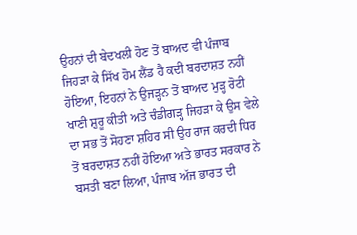ਉਹਨਾਂ ਦੀ ਬੇਦਖਲੀ ਹੋਣ ਤੋਂ ਬਾਅਦ ਵੀ ਪੰਜਾਬ ਜਿਹੜਾ ਕੇ ਸਿੱਖ ਹੋਮ ਲੈਂਡ ਹੈ ਕਦੀ ਬਰਦਾਸ਼ਤ ਨਹੀਂ ਹੋਇਆ, ਇਹਨਾਂ ਨੇ ਉਜੜ੍ਹਨ ਤੋਂ ਬਾਅਦ ਮੁੜ੍ਹ ਰੋਟੀ ਖਾਣੀ ਸ਼ੁਰੂ ਕੀਤੀ ਅਤੇ ਚੰਡੀਗੜ੍ਹ ਜਿਹੜਾ ਕੇ ਉਸ ਵੇਲੇ ਦਾ ਸਭ ਤੋਂ ਸੋਹਣਾ ਸ਼ਹਿਰ ਸੀ ਉਹ ਰਾਜ ਕਰਦੀ ਧਿਰ ਤੋਂ ਬਰਦਾਸ਼ਤ ਨਹੀਂ ਹੋਇਆ ਅਤੇ ਭਾਰਤ ਸਰਕਾਰ ਨੇ ਬਸਤੀ ਬਣਾ ਲਿਆ, ਪੰਜਾਬ ਅੱਜ ਭਾਰਤ ਦੀ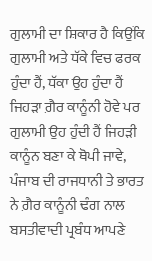ਗੁਲਾਮੀ ਦਾ ਸ਼ਿਕਾਰ ਹੈ ਕਿਉਂਕਿ ਗੁਲਾਮੀ ਅਤੇ ਧੱਕੇ ਵਿਚ ਫਰਕ ਹੁੰਦਾ ਹੈਂ, ਧੱਕਾ ਉਹ ਹੁੰਦਾ ਹੈਂ ਜਿਹੜਾ ਗ਼ੈਰ ਕਾਨੂੰਨੀ ਹੋਵੇ ਪਰ ਗੁਲਾਮੀ ਉਹ ਹੁੰਦੀ ਹੈਂ ਜਿਹੜੀ ਕਾਨੂੰਨ ਬਣਾ ਕੇ ਥੋਪੀ ਜਾਵੇ, ਪੰਜਾਬ ਦੀ ਰਾਜਧਾਨੀ ਤੇ ਭਾਰਤ ਨੇ ਗ਼ੈਰ ਕਾਨੂੰਨੀ ਢੰਗ ਨਾਲ ਬਸਤੀਵਾਦੀ ਪ੍ਰਬੰਧ ਆਪਣੇ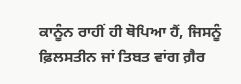ਕਾਨੂੰਨ ਰਾਹੀਂ ਹੀ ਥੋਪਿਆ ਹੈਂ, ਜਿਸਨੂੰ ਫ਼ਿਲਸਤੀਨ ਜਾਂ ਤਿਬਤ ਵਾਂਗ ਗ਼ੈਰ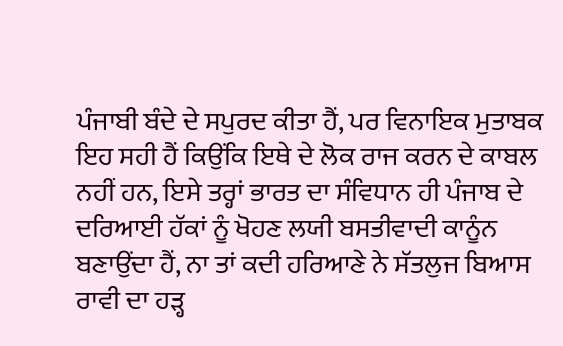ਪੰਜਾਬੀ ਬੰਦੇ ਦੇ ਸਪੁਰਦ ਕੀਤਾ ਹੈਂ, ਪਰ ਵਿਨਾਇਕ ਮੁਤਾਬਕ ਇਹ ਸਹੀ ਹੈਂ ਕਿਉਂਕਿ ਇਥੇ ਦੇ ਲੋਕ ਰਾਜ ਕਰਨ ਦੇ ਕਾਬਲ ਨਹੀਂ ਹਨ, ਇਸੇ ਤਰ੍ਹਾਂ ਭਾਰਤ ਦਾ ਸੰਵਿਧਾਨ ਹੀ ਪੰਜਾਬ ਦੇ ਦਰਿਆਈ ਹੱਕਾਂ ਨੂੰ ਖੋਹਣ ਲਯੀ ਬਸਤੀਵਾਦੀ ਕਾਨੂੰਨ ਬਣਾਉਂਦਾ ਹੈਂ, ਨਾ ਤਾਂ ਕਦੀ ਹਰਿਆਣੇ ਨੇ ਸੱਤਲੁਜ ਬਿਆਸ ਰਾਵੀ ਦਾ ਹੜ੍ਹ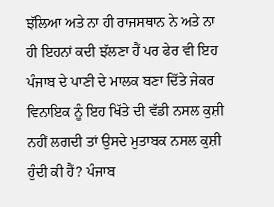ਝੱਲਿਆ ਅਤੇ ਨਾ ਹੀ ਰਾਜਸਥਾਨ ਨੇ ਅਤੇ ਨਾ ਹੀ ਇਹਨਾਂ ਕਦੀ ਝੱਲਣਾ ਹੈਂ ਪਰ ਫੇਰ ਵੀ ਇਹ ਪੰਜਾਬ ਦੇ ਪਾਣੀ ਦੇ ਮਾਲਕ ਬਣਾ ਦਿੱਤੇ ਜੇਕਰ ਵਿਨਾਇਕ ਨੂੰ ਇਹ ਖਿੱਤੇ ਦੀ ਵੱਡੀ ਨਸਲ ਕੁਸ਼ੀ ਨਹੀਂ ਲਗਦੀ ਤਾਂ ਉਸਦੇ ਮੁਤਾਬਕ ਨਸਲ ਕੁਸ਼ੀ ਹੁੰਦੀ ਕੀ ਹੈਂ? ਪੰਜਾਬ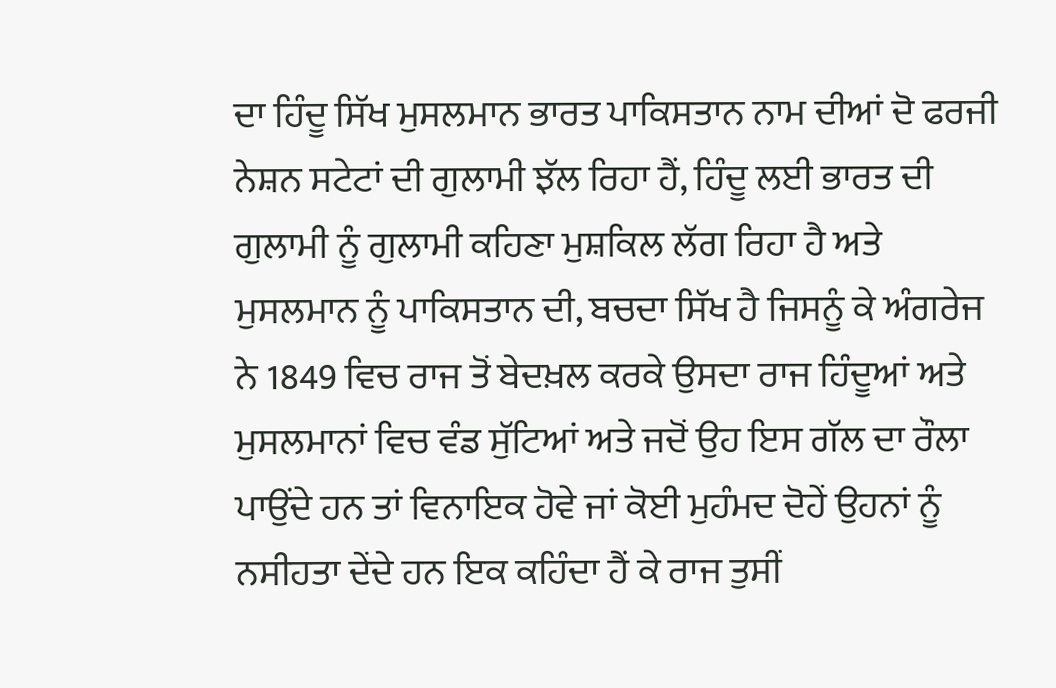ਦਾ ਹਿੰਦੂ ਸਿੱਖ ਮੁਸਲਮਾਨ ਭਾਰਤ ਪਾਕਿਸਤਾਨ ਨਾਮ ਦੀਆਂ ਦੋ ਫਰਜੀ ਨੇਸ਼ਨ ਸਟੇਟਾਂ ਦੀ ਗੁਲਾਮੀ ਝੱਲ ਰਿਹਾ ਹੈਂ, ਹਿੰਦੂ ਲਈ ਭਾਰਤ ਦੀ ਗੁਲਾਮੀ ਨੂੰ ਗੁਲਾਮੀ ਕਹਿਣਾ ਮੁਸ਼ਕਿਲ ਲੱਗ ਰਿਹਾ ਹੈ ਅਤੇ ਮੁਸਲਮਾਨ ਨੂੰ ਪਾਕਿਸਤਾਨ ਦੀ, ਬਚਦਾ ਸਿੱਖ ਹੈ ਜਿਸਨੂੰ ਕੇ ਅੰਗਰੇਜ ਨੇ 1849 ਵਿਚ ਰਾਜ ਤੋਂ ਬੇਦਖ਼ਲ ਕਰਕੇ ਉਸਦਾ ਰਾਜ ਹਿੰਦੂਆਂ ਅਤੇ ਮੁਸਲਮਾਨਾਂ ਵਿਚ ਵੰਡ ਸੁੱਟਿਆਂ ਅਤੇ ਜਦੋਂ ਉਹ ਇਸ ਗੱਲ ਦਾ ਰੌਲਾ ਪਾਉਂਦੇ ਹਨ ਤਾਂ ਵਿਨਾਇਕ ਹੋਵੇ ਜਾਂ ਕੋਈ ਮੁਹੰਮਦ ਦੋਹੇਂ ਉਹਨਾਂ ਨੂੰ ਨਸੀਹਤਾ ਦੇਂਦੇ ਹਨ ਇਕ ਕਹਿੰਦਾ ਹੈਂ ਕੇ ਰਾਜ ਤੁਸੀਂ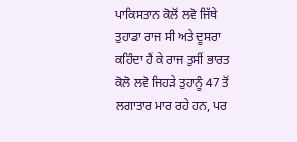ਪਾਕਿਸਤਾਨ ਕੋਲੋਂ ਲਵੋ ਜਿੱਥੇ ਤੁਹਾਡਾ ਰਾਜ ਸੀ ਅਤੇ ਦੂਸਰਾ ਕਹਿੰਦਾ ਹੈਂ ਕੇ ਰਾਜ ਤੁਸੀਂ ਭਾਰਤ ਕੋਲੋ ਲਵੋ ਜਿਹੜੇ ਤੁਹਾਨੂੰ 47 ਤੋਂ ਲਗਾਤਾਰ ਮਾਰ ਰਹੇ ਹਨ, ਪਰ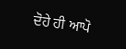ਦੋਹੇ ਹੀ ਆਪੋ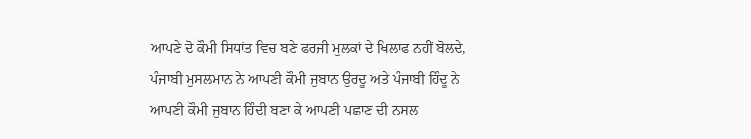ਆਪਣੇ ਦੋ ਕੌਮੀ ਸਿਧਾਂਤ ਵਿਚ ਬਣੇ ਫਰਜੀ ਮੁਲਕਾਂ ਦੇ ਖਿਲਾਫ ਨਹੀਂ ਬੋਲਦੇ, ਪੰਜਾਬੀ ਮੁਸਲਮਾਨ ਨੇ ਆਪਣੀ ਕੌਮੀ ਜੁਬਾਨ ਉਰਦੂ ਅਤੇ ਪੰਜਾਬੀ ਹਿੰਦੂ ਨੇ ਆਪਣੀ ਕੌਮੀ ਜੁਬਾਨ ਹਿੰਦੀ ਬਣਾ ਕੇ ਆਪਣੀ ਪਛਾਣ ਦੀ ਨਸਲ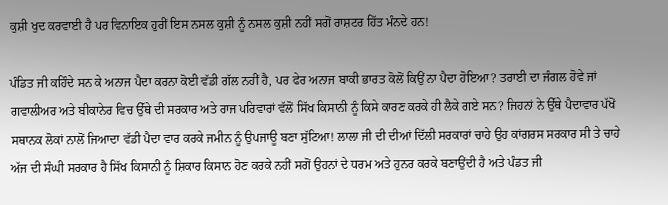ਕੁਸ਼ੀ ਖੁਦ ਕਰਵਾਈ ਹੈ ਪਰ ਵਿਨਾਇਕ ਹੁਰੀਂ ਇਸ ਨਸਲ ਕੁਸ਼ੀ ਨੂੰ ਨਸਲ ਕੁਸ਼ੀ ਨਹੀਂ ਸਗੋਂ ਰਾਸ਼ਟਰ ਹਿੱਤ ਮੰਨਦੇ ਹਨ!

ਪੰਡਿਤ ਜੀ ਕਹਿੰਦੇ ਸਨ ਕੇ ਅਨਾਜ ਪੈਦਾ ਕਰਨਾ ਕੋਈ ਵੱਡੀ ਗੱਲ ਨਹੀਂ ਹੈ, ਪਰ ਫੇਰ ਅਨਾਜ ਬਾਕੀ ਭਾਰਤ ਕੋਲੋਂ ਕਿਉਂ ਨਾ ਪੈਦਾ ਹੋਇਆ? ਤਰਾਈ ਦਾ ਜੰਗਲ ਹੋਵੇ ਜਾਂ ਗਵਾਲੀਅਰ ਅਤੇ ਬੀਕਾਨੇਰ ਵਿਚ ਉੱਥੇ ਦੀ ਸਰਕਾਰ ਅਤੇ ਰਾਜ ਪਰਿਵਾਰਾਂ ਵੱਲੋਂ ਸਿੱਖ ਕਿਸਾਨੀ ਨੂੰ ਕਿਸੇ ਕਾਰਣ ਕਰਕੇ ਹੀ ਲੈਕੇ ਗਏ ਸਨ? ਜਿਹਨਾਂ ਨੇ ਉੱਥੇ ਪੈਦਾਵਾਰ ਪੱਖੋਂ ਸਥਾਨਕ ਲੋਕਾਂ ਨਾਲੋਂ ਜਿਆਦਾ ਵੱਡੀ ਪੈਦਾ ਵਾਰ ਕਰਕੇ ਜਮੀਨ ਨੂੰ ਉਪਜਾਊ ਬਣਾ ਸੁੱਟਿਆ! ਲਾਲਾ ਜੀ ਦੀ ਦੀਆਂ ਦਿੱਲੀ ਸਰਕਾਰਾਂ ਚਾਹੇ ਉਹ ਕਾਂਗਰਸ ਸਰਕਾਰ ਸੀ ਤੇ ਚਾਹੇ ਅੱਜ ਦੀ ਸੰਘੀ ਸਰਕਾਰ ਹੈ ਸਿੱਖ ਕਿਸਾਨੀ ਨੂੰ ਸ਼ਿਕਾਰ ਕਿਸਾਨ ਹੋਣ ਕਰਕੇ ਨਹੀਂ ਸਗੋਂ ਉਹਨਾਂ ਦੇ ਧਰਮ ਅਤੇ ਹੁਨਰ ਕਰਕੇ ਬਣਾਉਂਦੀ ਹੈ ਅਤੇ ਪੰਡਤ ਜੀ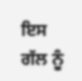ਇਸ ਗੱਲ ਨੂੰ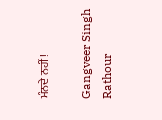ਮੰਨਦੇ ਨਹੀਂ!

Gangveer Singh Rathour